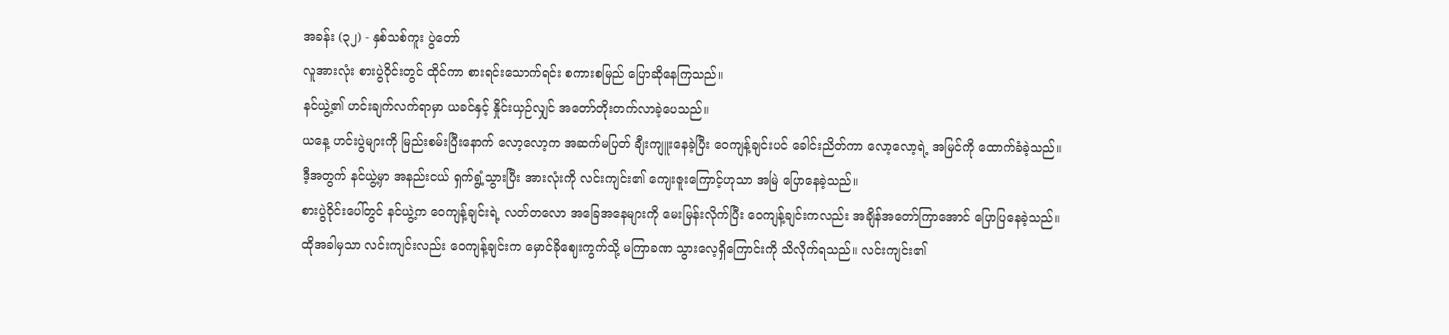အခန်း (၃၂) - နှစ်သစ်ကူး ပွဲတော်
လူအားလုံး စားပွဲဝိုင်းတွင် ထိုင်ကာ စားရင်းသောက်ရင်း စကားစမြည် ပြောဆိုနေကြသည်။
နင်ယွဲ့၏ ဟင်းချက်လက်ရာမှာ ယခင်နှင့် နှိုင်းယှဉ်လျှင် အတော်တိုးတက်လာခဲ့ပေသည်။
ယနေ့ ဟင်းပွဲများကို မြည်းစမ်းပြီးနောက် လော့လော့က အဆက်မပြတ် ချီးကျူးနေခဲ့ပြီး ဝေကျန့်ချင်းပင် ခေါင်းညိတ်ကာ လော့လော့ရဲ့ အမြင်ကို ထောက်ခံခဲ့သည်။
ဒီ့အတွက် နင်ယွဲ့မှာ အနည်းငယ် ရှက်ရွံ့သွားပြီး အားလုံးကို လင်းကျင်း၏ ကျေးဇူးကြောင့်ဟုသာ အမြဲ ပြောနေခဲ့သည်။
စားပွဲဝိုင်းပေါ်တွင် နင်ယွဲ့က ဝေကျန့်ချင်းရဲ့ လတ်တလော အခြေအနေများကို မေးမြန်းလိုက်ပြီး ဝေကျန့်ချင်းကလည်း အချိန်အတော်ကြာအောင် ပြောပြနေခဲ့သည်။
ထိုအခါမှသာ လင်းကျင်းလည်း ဝေကျန့်ချင်းက မှောင်ခိုဈေးကွက်သို့ မကြာခဏ သွားလေ့ရှိကြောင်းကို သိလိုက်ရသည်။ လင်းကျင်း၏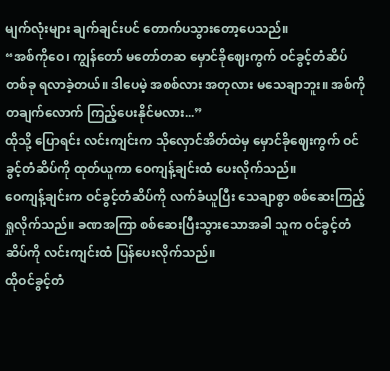မျက်လုံးများ ချက်ချင်းပင် တောက်ပသွားတော့ပေသည်။
“အစ်ကိုဝေ၊ ကျွန်တော် မတော်တဆ မှောင်ခိုဈေးကွက် ဝင်ခွင့်တံဆိပ် တစ်ခု ရလာခဲ့တယ်။ ဒါပေမဲ့ အစစ်လား အတုလား မသေချာဘူး။ အစ်ကို တချက်လောက် ကြည့်ပေးနိုင်မလား...”
ထိုသို့ ပြောရင်း လင်းကျင်းက သိုလှောင်အိတ်ထဲမှ မှောင်ခိုဈေးကွက် ဝင်ခွင့်တံဆိပ်ကို ထုတ်ယူကာ ဝေကျန့်ချင်းထံ ပေးလိုက်သည်။
ဝေကျန့်ချင်းက ဝင်ခွင့်တံဆိပ်ကို လက်ခံယူပြီး သေချာစွာ စစ်ဆေးကြည့်ရှုလိုက်သည်။ ခဏအကြာ စစ်ဆေးပြီးသွားသောအခါ သူက ဝင်ခွင့်တံဆိပ်ကို လင်းကျင်းထံ ပြန်ပေးလိုက်သည်။
ထိုဝင်ခွင့်တံ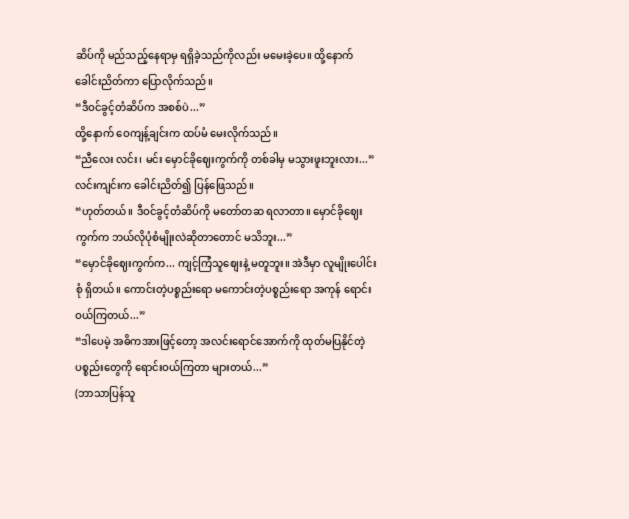ဆိပ်ကို မည်သည့်နေရာမှ ရရှိခဲ့သည်ကိုလည်း မမေးခဲ့ပေ။ ထို့နောက် ခေါင်းညိတ်ကာ ပြောလိုက်သည်။
“ဒီဝင်ခွင့်တံဆိပ်က အစစ်ပဲ...”
ထို့နောက် ဝေကျန့်ချင်းက ထပ်မံ မေးလိုက်သည်။
“ညီလေး လင်း၊ မင်း မှောင်ခိုဈေးကွက်ကို တစ်ခါမှ မသွားဖူးဘူးလား...”
လင်းကျင်းက ခေါင်းညိတ်၍ ပြန်ဖြေသည်။
“ဟုတ်တယ်။ ဒီဝင်ခွင့်တံဆိပ်ကို မတော်တဆ ရလာတာ။ မှောင်ခိုဈေးကွက်က ဘယ်လိုပုံစံမျိုးလဲဆိုတာတောင် မသိဘူး...”
“မှောင်ခိုဈေးကွက်က... ကျင့်ကြံသူစျေးနဲ့ မတူဘူး။ အဲဒီမှာ လူမျိုးပေါင်းစုံ ရှိတယ်။ ကောင်းတဲ့ပစ္စည်းရော မကောင်းတဲ့ပစ္စည်းရော အကုန် ရောင်းဝယ်ကြတယ်...”
“ဒါပေမဲ့ အဓိကအားဖြင့်တော့ အလင်းရောင်အောက်ကို ထုတ်မပြနိုင်တဲ့ ပစ္စည်းတွေကို ရောင်းဝယ်ကြတာ များတယ်...”
(ဘာသာပြန်သူ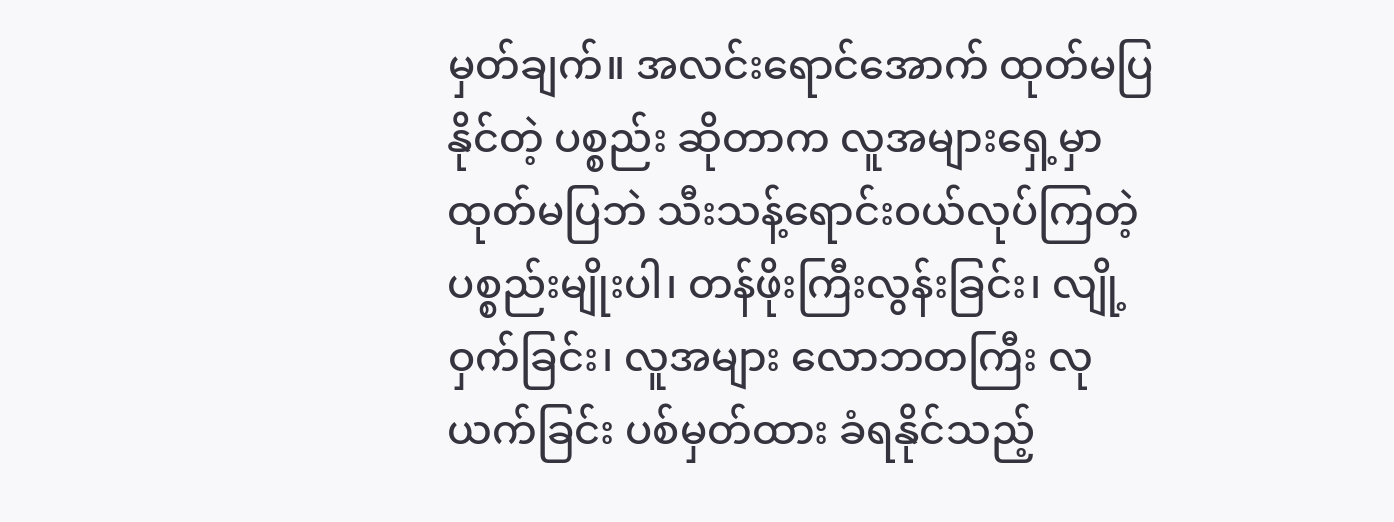မှတ်ချက်။ အလင်းရောင်အောက် ထုတ်မပြနိုင်တဲ့ ပစ္စည်း ဆိုတာက လူအများရှေ့မှာ ထုတ်မပြဘဲ သီးသန့်ရောင်းဝယ်လုပ်ကြတဲ့ ပစ္စည်းမျိုးပါ၊ တန်ဖိုးကြီးလွန်းခြင်း၊ လျို့ဝှက်ခြင်း၊ လူအများ လောဘတကြီး လုယက်ခြင်း ပစ်မှတ်ထား ခံရနိုင်သည့်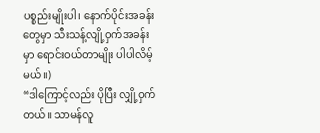ပစ္စည်းမျိုးပါ၊ နောက်ပိုင်းအခန်းတွေမှာ သီးသန့်လျို့ဝှက်အခန်းမှာ ရောင်းဝယ်တာမျိုး ပါပါလိမ့်မယ်။)
“ဒါကြောင့်လည်း ပိုပြီး လျှို့ဝှက်တယ်။ သာမန်လူ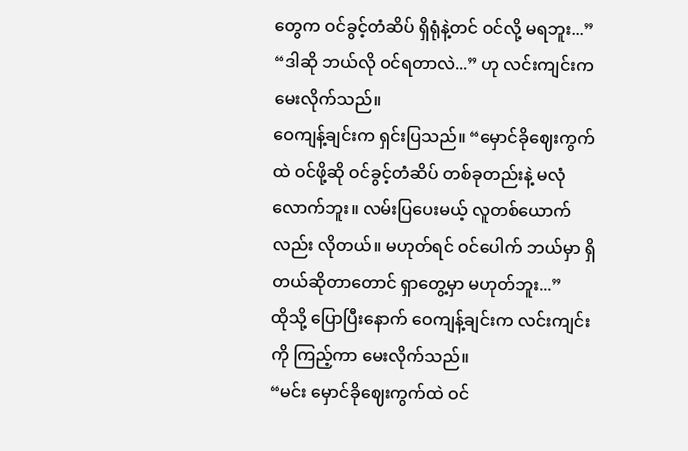တွေက ဝင်ခွင့်တံဆိပ် ရှိရုံနဲ့တင် ဝင်လို့ မရဘူး...”
“ဒါဆို ဘယ်လို ဝင်ရတာလဲ...” ဟု လင်းကျင်းက မေးလိုက်သည်။
ဝေကျန့်ချင်းက ရှင်းပြသည်။ “မှောင်ခိုဈေးကွက်ထဲ ဝင်ဖို့ဆို ဝင်ခွင့်တံဆိပ် တစ်ခုတည်းနဲ့ မလုံလောက်ဘူး။ လမ်းပြပေးမယ့် လူတစ်ယောက်လည်း လိုတယ်။ မဟုတ်ရင် ဝင်ပေါက် ဘယ်မှာ ရှိတယ်ဆိုတာတောင် ရှာတွေ့မှာ မဟုတ်ဘူး...”
ထိုသို့ ပြောပြီးနောက် ဝေကျန့်ချင်းက လင်းကျင်းကို ကြည့်ကာ မေးလိုက်သည်။
“မင်း မှောင်ခိုဈေးကွက်ထဲ ဝင်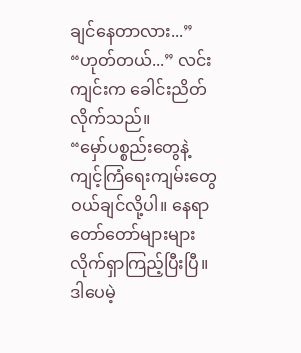ချင်နေတာလား...”
“ဟုတ်တယ်...” လင်းကျင်းက ခေါင်းညိတ်လိုက်သည်။
“မှော်ပစ္စည်းတွေနဲ့ ကျင့်ကြံရေးကျမ်းတွေ ဝယ်ချင်လို့ပါ။ နေရာတော်တော်များများ လိုက်ရှာကြည့်ပြီးပြီ။ ဒါပေမဲ့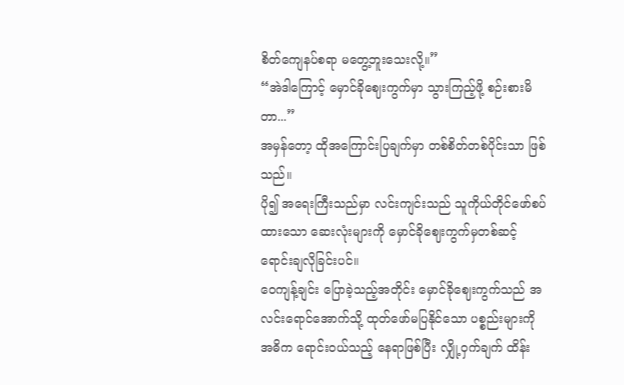စိတ်ကျေနပ်စရာ မတွေ့ဘူးသေးလို့။”
“အဲဒါကြောင့် မှောင်ခိုဈေးကွက်မှာ သွားကြည့်ဖို့ စဉ်းစားမိတာ...”
အမှန်တော့ ထိုအကြောင်းပြချက်မှာ တစ်စိတ်တစ်ပိုင်းသာ ဖြစ်သည်။
ပို၍ အရေးကြီးသည်မှာ လင်းကျင်းသည် သူကိုယ်တိုင်ဖော်စပ်ထားသော ဆေးလုံးများကို မှောင်ခိုဈေးကွက်မှတစ်ဆင့် ရောင်းချလိုခြင်းပင်။
ဝေကျန့်ချင်း ပြောခဲ့သည့်အတိုင်း မှောင်ခိုဈေးကွက်သည် အလင်းရောင်အောက်သို့ ထုတ်ဖော်မပြနိုင်သော ပစ္စည်းများကို အဓိက ရောင်းဝယ်သည့် နေရာဖြစ်ပြီး လျှို့ဝှက်ချက် ထိန်း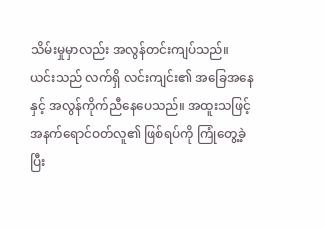သိမ်းမှုမှာလည်း အလွန်တင်းကျပ်သည်။
ယင်းသည် လက်ရှိ လင်းကျင်း၏ အခြေအနေနှင့် အလွန်ကိုက်ညီနေပေသည်။ အထူးသဖြင့် အနက်ရောင်ဝတ်လူ၏ ဖြစ်ရပ်ကို ကြုံတွေ့ခဲ့ပြီး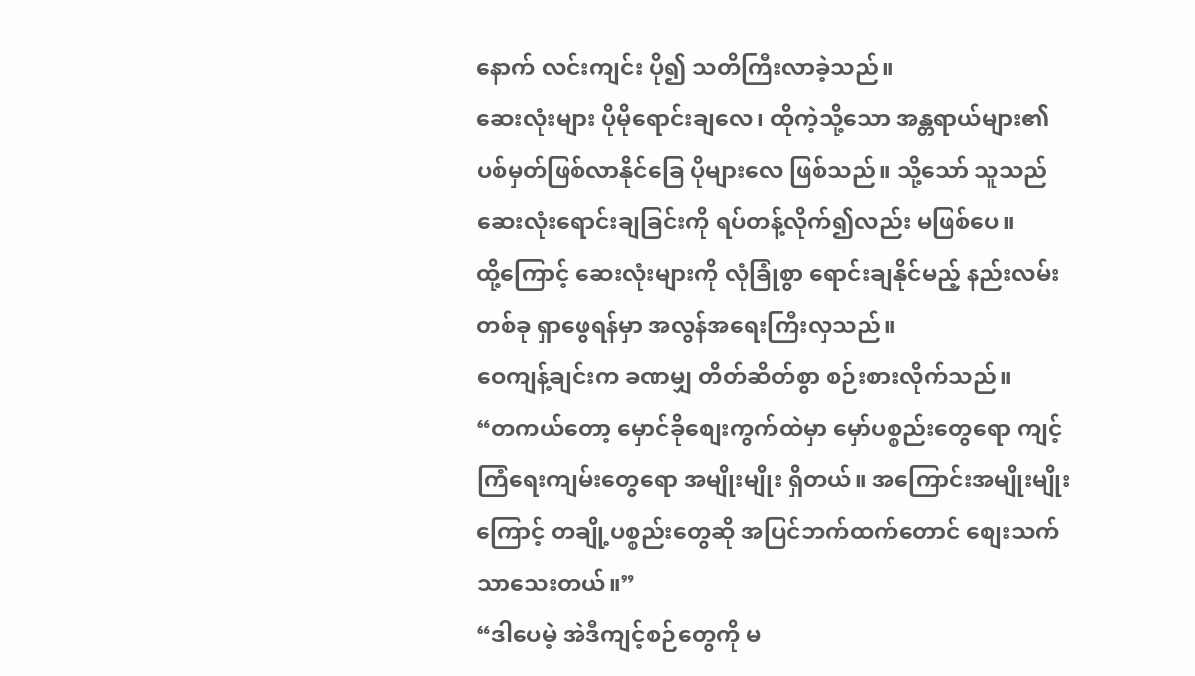နောက် လင်းကျင်း ပို၍ သတိကြီးလာခဲ့သည်။
ဆေးလုံးများ ပိုမိုရောင်းချလေ၊ ထိုကဲ့သို့သော အန္တရာယ်များ၏ ပစ်မှတ်ဖြစ်လာနိုင်ခြေ ပိုများလေ ဖြစ်သည်။ သို့သော် သူသည် ဆေးလုံးရောင်းချခြင်းကို ရပ်တန့်လိုက်၍လည်း မဖြစ်ပေ။
ထို့ကြောင့် ဆေးလုံးများကို လုံခြုံစွာ ရောင်းချနိုင်မည့် နည်းလမ်းတစ်ခု ရှာဖွေရန်မှာ အလွန်အရေးကြီးလှသည်။
ဝေကျန့်ချင်းက ခဏမျှ တိတ်ဆိတ်စွာ စဉ်းစားလိုက်သည်။
“တကယ်တော့ မှောင်ခိုစျေးကွက်ထဲမှာ မှော်ပစ္စည်းတွေရော ကျင့်ကြံရေးကျမ်းတွေရော အမျိုးမျိုး ရှိတယ်။ အကြောင်းအမျိုးမျိုးကြောင့် တချို့ပစ္စည်းတွေဆို အပြင်ဘက်ထက်တောင် စျေးသက်သာသေးတယ်။”
“ဒါပေမဲ့ အဲဒီကျင့်စဉ်တွေကို မ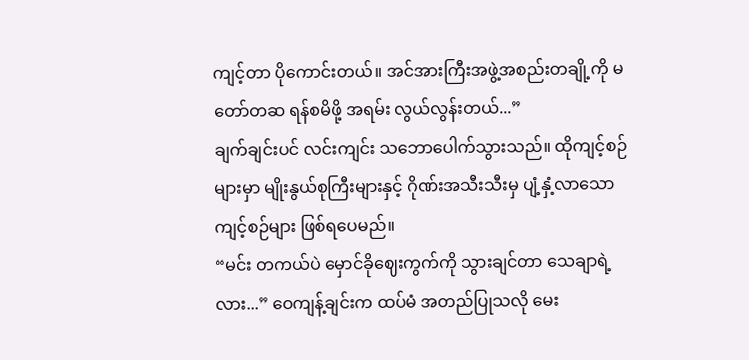ကျင့်တာ ပိုကောင်းတယ်။ အင်အားကြီးအဖွဲ့အစည်းတချို့ကို မတော်တဆ ရန်စမိဖို့ အရမ်း လွယ်လွန်းတယ်...”
ချက်ချင်းပင် လင်းကျင်း သဘောပေါက်သွားသည်။ ထိုကျင့်စဉ်များမှာ မျိုးနွယ်စုကြီးများနှင့် ဂိုဏ်းအသီးသီးမှ ပျံ့နှံ့လာသော ကျင့်စဉ်များ ဖြစ်ရပေမည်။
“မင်း တကယ်ပဲ မှောင်ခိုဈေးကွက်ကို သွားချင်တာ သေချာရဲ့လား...” ဝေကျန့်ချင်းက ထပ်မံ အတည်ပြုသလို မေး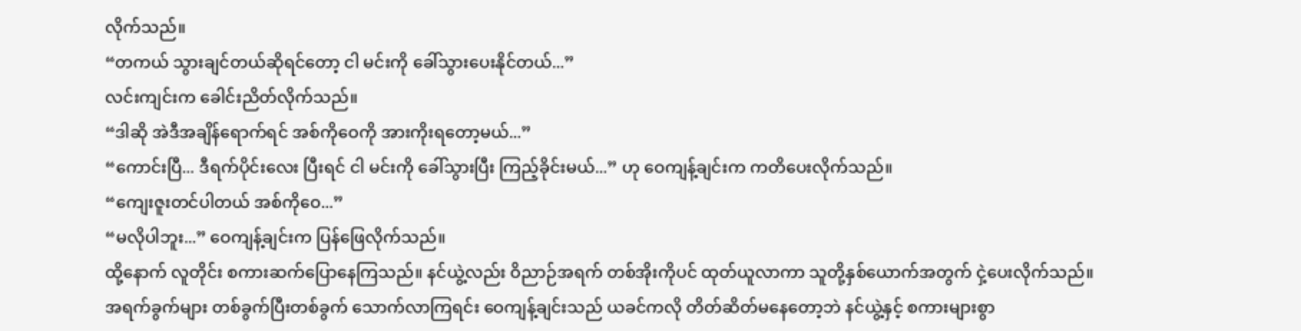လိုက်သည်။
“တကယ် သွားချင်တယ်ဆိုရင်တော့ ငါ မင်းကို ခေါ်သွားပေးနိုင်တယ်...”
လင်းကျင်းက ခေါင်းညိတ်လိုက်သည်။
“ဒါဆို အဲဒီအချိန်ရောက်ရင် အစ်ကိုဝေကို အားကိုးရတော့မယ်...”
“ကောင်းပြီ... ဒီရက်ပိုင်းလေး ပြီးရင် ငါ မင်းကို ခေါ်သွားပြီး ကြည့်ခိုင်းမယ်...” ဟု ဝေကျန့်ချင်းက ကတိပေးလိုက်သည်။
“ကျေးဇူးတင်ပါတယ် အစ်ကိုဝေ...”
“မလိုပါဘူး...” ဝေကျန့်ချင်းက ပြန်ဖြေလိုက်သည်။
ထို့နောက် လူတိုင်း စကားဆက်ပြောနေကြသည်။ နင်ယွဲ့လည်း ဝိညာဉ်အရက် တစ်အိုးကိုပင် ထုတ်ယူလာကာ သူတို့နှစ်ယောက်အတွက် ငှဲ့ပေးလိုက်သည်။
အရက်ခွက်များ တစ်ခွက်ပြီးတစ်ခွက် သောက်လာကြရင်း ဝေကျန့်ချင်းသည် ယခင်ကလို တိတ်ဆိတ်မနေတော့ဘဲ နင်ယွဲ့နှင့် စကားများစွာ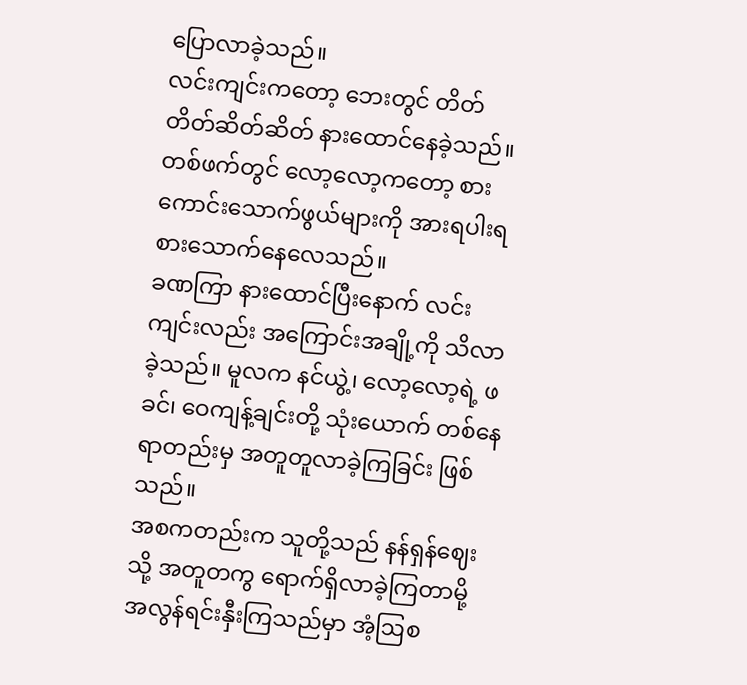ပြောလာခဲ့သည်။
လင်းကျင်းကတော့ ဘေးတွင် တိတ်တိတ်ဆိတ်ဆိတ် နားထောင်နေခဲ့သည်။
တစ်ဖက်တွင် လော့လော့ကတော့ စားကောင်းသောက်ဖွယ်များကို အားရပါးရ စားသောက်နေလေသည်။
ခဏကြာ နားထောင်ပြီးနောက် လင်းကျင်းလည်း အကြောင်းအချို့ကို သိလာခဲ့သည်။ မူလက နင်ယွဲ့၊ လော့လော့ရဲ့ ဖခင်၊ ဝေကျန့်ချင်းတို့ သုံးယောက် တစ်နေရာတည်းမှ အတူတူလာခဲ့ကြခြင်း ဖြစ်သည်။
အစကတည်းက သူတို့သည် နန်ရှန်ဈေးသို့ အတူတကွ ရောက်ရှိလာခဲ့ကြတာမို့ အလွန်ရင်းနှီးကြသည်မှာ အံ့ဩစ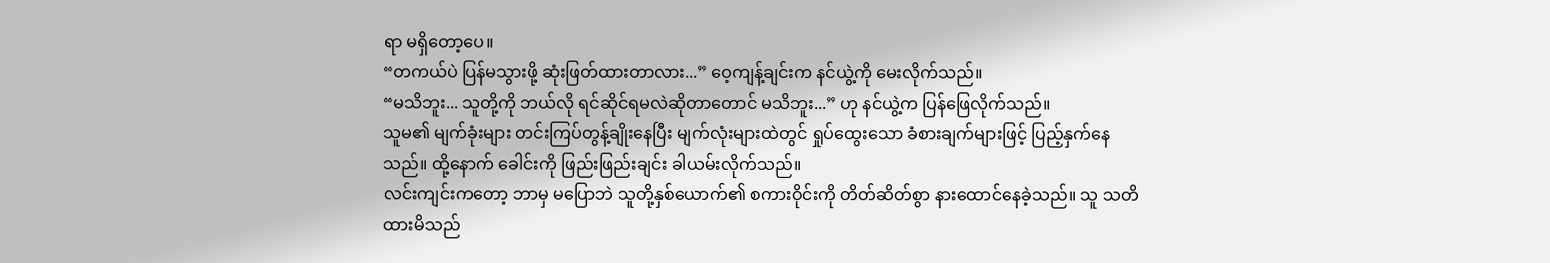ရာ မရှိတော့ပေ။
“တကယ်ပဲ ပြန်မသွားဖို့ ဆုံးဖြတ်ထားတာလား...” ဝေ့ကျန့်ချင်းက နင်ယွဲ့ကို မေးလိုက်သည်။
“မသိဘူး... သူတို့ကို ဘယ်လို ရင်ဆိုင်ရမလဲဆိုတာတောင် မသိဘူး...” ဟု နင်ယွဲ့က ပြန်ဖြေလိုက်သည်။
သူမ၏ မျက်ခုံးများ တင်းကြပ်တွန့်ချိုးနေပြီး မျက်လုံးများထဲတွင် ရှုပ်ထွေးသော ခံစားချက်များဖြင့် ပြည့်နှက်နေသည်။ ထို့နောက် ခေါင်းကို ဖြည်းဖြည်းချင်း ခါယမ်းလိုက်သည်။
လင်းကျင်းကတော့ ဘာမှ မပြောဘဲ သူတို့နှစ်ယောက်၏ စကားဝိုင်းကို တိတ်ဆိတ်စွာ နားထောင်နေခဲ့သည်။ သူ သတိထားမိသည်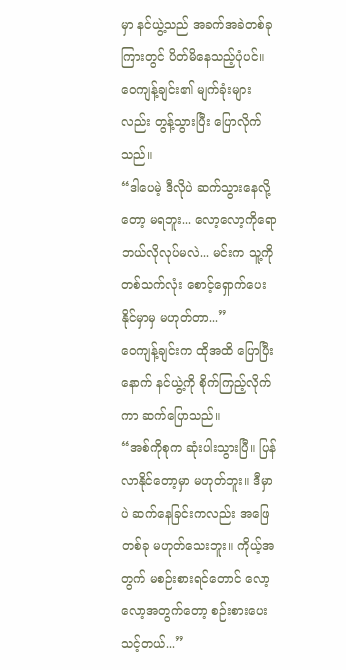မှာ နင်ယွဲ့သည် အခက်အခဲတစ်ခုကြားတွင် ပိတ်မိနေသည့်ပုံပင်။
ဝေကျန့်ချင်း၏ မျက်ခုံးများလည်း တွန့်သွားပြီး ပြောလိုက်သည်။
“ဒါပေမဲ့ ဒီလိုပဲ ဆက်သွားနေလို့တော့ မရဘူး... လော့လော့ကိုရော ဘယ်လိုလုပ်မလဲ... မင်းက သူ့ကို တစ်သက်လုံး စောင့်ရှောက်ပေးနိုင်မှာမှ မဟုတ်တာ...”
ဝေကျန့်ချင်းက ထိုအထိ ပြောပြီးနောက် နင်ယွဲ့ကို စိုက်ကြည့်လိုက်ကာ ဆက်ပြောသည်။
“အစ်ကိုစုက ဆုံးပါးသွားပြီ။ ပြန်လာနိုင်တော့မှာ မဟုတ်ဘူး။ ဒီမှာပဲ ဆက်နေခြင်းကလည်း အဖြေတစ်ခု မဟုတ်သေးဘူး။ ကိုယ့်အတွက် မစဉ်းစားရင်တောင် လော့လော့အတွက်တော့ စဉ်းစားပေးသင့်တယ်...”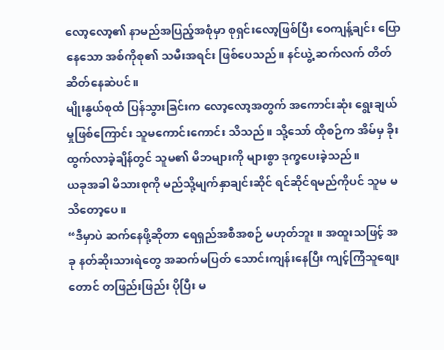လော့လော့၏ နာမည်အပြည့်အစုံမှာ စုရှင်းလော့ဖြစ်ပြီး ဝေကျန့်ချင်း ပြောနေသော အစ်ကိုစု၏ သမီးအရင်း ဖြစ်ပေသည်။ နင်ယွဲ့ ဆက်လက် တိတ်ဆိတ်နေဆဲပင်။
မျိုးနွယ်စုထံ ပြန်သွားခြင်းက လော့လော့အတွက် အကောင်းဆုံး ရွေးချယ်မှုဖြစ်ကြောင်း သူမကောင်းကောင်း သိသည်။ သို့သော် ထိုစဉ်က အိမ်မှ ခိုးထွက်လာခဲ့ချိန်တွင် သူမ၏ မိဘများကို များစွာ ဒုက္ခပေးခဲ့သည်။
ယခုအခါ မိသားစုကို မည်သို့မျက်နှာချင်းဆိုင် ရင်ဆိုင်ရမည်ကိုပင် သူမ မသိတော့ပေ။
“ဒီမှာပဲ ဆက်နေဖို့ဆိုတာ ရေရှည်အစီအစဉ် မဟုတ်ဘူး။ အထူးသဖြင့် အခု နတ်ဆိုးသားရဲတွေ အဆက်မပြတ် သောင်းကျန်းနေပြီး ကျင့်ကြံသူစျေးတောင် တဖြည်းဖြည်း ပိုပြီး မ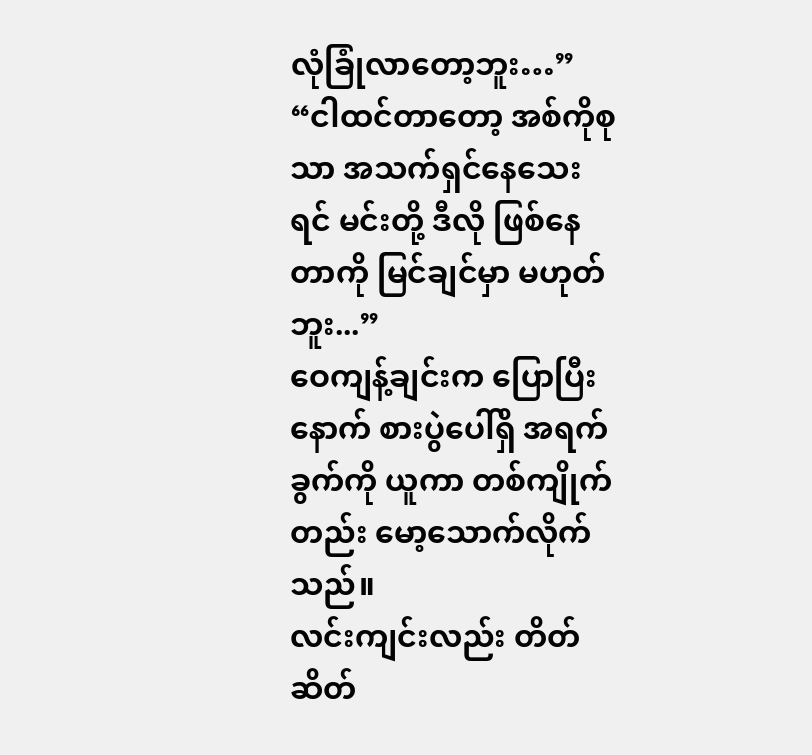လုံခြုံလာတော့ဘူး…”
“ငါထင်တာတော့ အစ်ကိုစုသာ အသက်ရှင်နေသေးရင် မင်းတို့ ဒီလို ဖြစ်နေတာကို မြင်ချင်မှာ မဟုတ်ဘူး...”
ဝေကျန့်ချင်းက ပြောပြီးနောက် စားပွဲပေါ်ရှိ အရက်ခွက်ကို ယူကာ တစ်ကျိုက်တည်း မော့သောက်လိုက်သည်။
လင်းကျင်းလည်း တိတ်ဆိတ်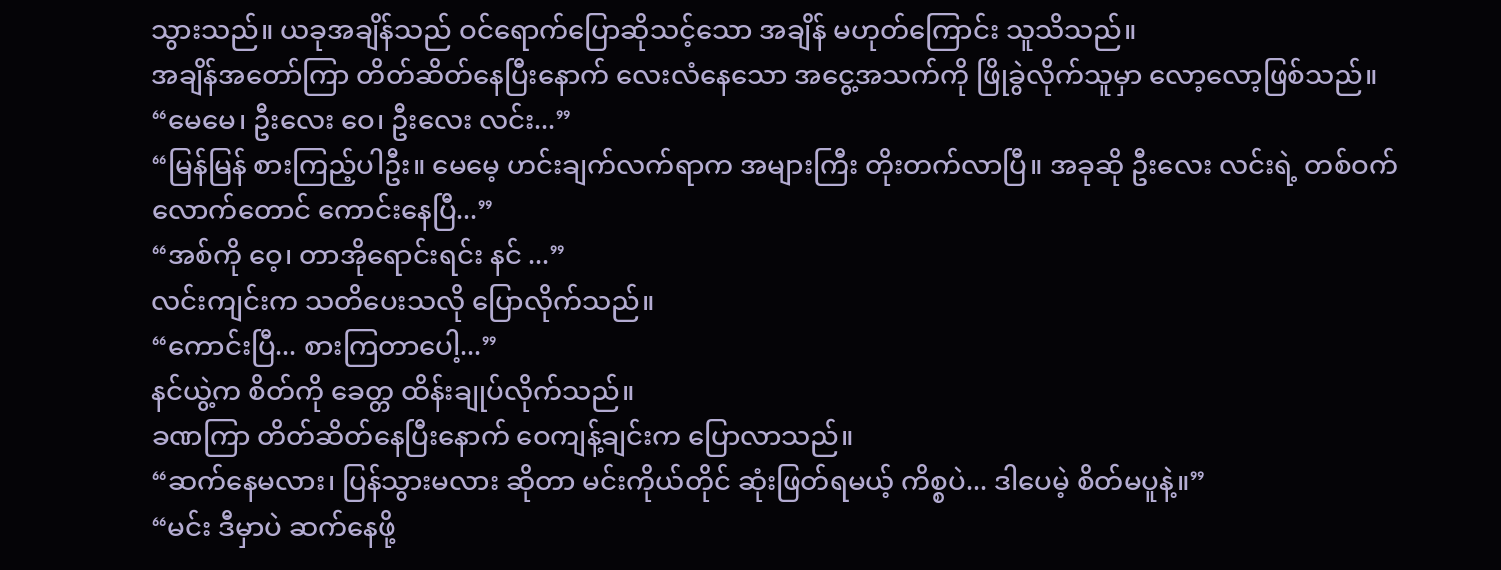သွားသည်။ ယခုအချိန်သည် ဝင်ရောက်ပြောဆိုသင့်သော အချိန် မဟုတ်ကြောင်း သူသိသည်။
အချိန်အတော်ကြာ တိတ်ဆိတ်နေပြီးနောက် လေးလံနေသော အငွေ့အသက်ကို ဖြိုခွဲလိုက်သူမှာ လော့လော့ဖြစ်သည်။
“မေမေ၊ ဦးလေး ဝေ၊ ဦးလေး လင်း...”
“မြန်မြန် စားကြည့်ပါဦး။ မေမေ့ ဟင်းချက်လက်ရာက အများကြီး တိုးတက်လာပြီ။ အခုဆို ဦးလေး လင်းရဲ့ တစ်ဝက်လောက်တောင် ကောင်းနေပြီ...”
“အစ်ကို ဝေ့၊ တာအိုရောင်းရင်း နင် ...”
လင်းကျင်းက သတိပေးသလို ပြောလိုက်သည်။
“ကောင်းပြီ... စားကြတာပေါ့...”
နင်ယွဲ့က စိတ်ကို ခေတ္တ ထိန်းချုပ်လိုက်သည်။
ခဏကြာ တိတ်ဆိတ်နေပြီးနောက် ဝေကျန့်ချင်းက ပြောလာသည်။
“ဆက်နေမလား၊ ပြန်သွားမလား ဆိုတာ မင်းကိုယ်တိုင် ဆုံးဖြတ်ရမယ့် ကိစ္စပဲ... ဒါပေမဲ့ စိတ်မပူနဲ့။”
“မင်း ဒီမှာပဲ ဆက်နေဖို့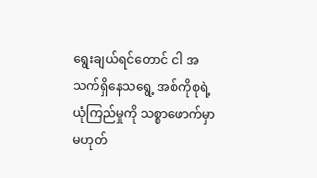ရွေးချယ်ရင်တောင် ငါ အသက်ရှိနေသရွေ့ အစ်ကိုစုရဲ့ ယုံကြည်မှုကို သစ္စာဖောက်မှာ မဟုတ်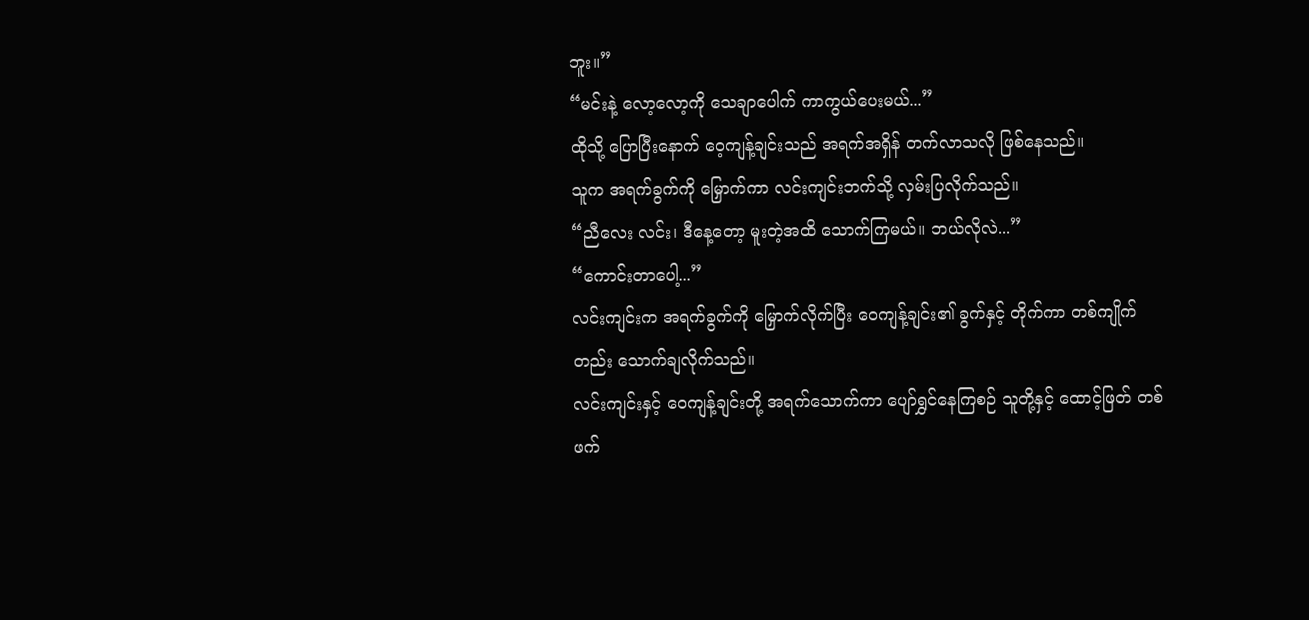ဘူး။”
“မင်းနဲ့ လော့လော့ကို သေချာပေါက် ကာကွယ်ပေးမယ်...”
ထိုသို့ ပြောပြီးနောက် ဝေ့ကျန့်ချင်းသည် အရက်အရှိန် တက်လာသလို ဖြစ်နေသည်။
သူက အရက်ခွက်ကို မြှောက်ကာ လင်းကျင်းဘက်သို့ လှမ်းပြလိုက်သည်။
“ညီလေး လင်း၊ ဒီနေ့တော့ မူးတဲ့အထိ သောက်ကြမယ်။ ဘယ်လိုလဲ...”
“ကောင်းတာပေါ့...”
လင်းကျင်းက အရက်ခွက်ကို မြှောက်လိုက်ပြီး ဝေကျန့်ချင်း၏ ခွက်နှင့် တိုက်ကာ တစ်ကျိုက်တည်း သောက်ချလိုက်သည်။
လင်းကျင်းနှင့် ဝေကျန့်ချင်းတို့ အရက်သောက်ကာ ပျော်ရွှင်နေကြစဉ် သူတို့နှင့် ထောင့်ဖြတ် တစ်ဖက်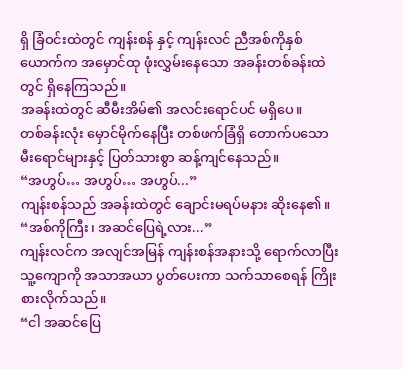ရှိ ခြံဝင်းထဲတွင် ကျန်းစန် နှင့် ကျန်းလင် ညီအစ်ကိုနှစ်ယောက်က အမှောင်ထု ဖုံးလွှမ်းနေသော အခန်းတစ်ခန်းထဲတွင် ရှိနေကြသည်။
အခန်းထဲတွင် ဆီမီးအိမ်၏ အလင်းရောင်ပင် မရှိပေ။
တစ်ခန်းလုံး မှောင်မိုက်နေပြီး တစ်ဖက်ခြံရှိ တောက်ပသော မီးရောင်များနှင့် ပြတ်သားစွာ ဆန့်ကျင်နေသည်။
“အဟွပ်… အဟွပ်… အဟွပ်...”
ကျန်းစန်သည် အခန်းထဲတွင် ချောင်းမရပ်မနား ဆိုးနေ၏။
“အစ်ကိုကြီး၊ အဆင်ပြေရဲ့လား...”
ကျန်းလင်က အလျင်အမြန် ကျန်းစန်အနားသို့ ရောက်လာပြီး သူ့ကျောကို အသာအယာ ပွတ်ပေးကာ သက်သာစေရန် ကြိုးစားလိုက်သည်။
“ငါ အဆင်ပြေ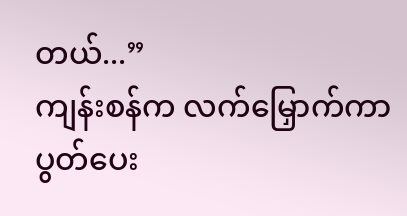တယ်...”
ကျန်းစန်က လက်မြှောက်ကာ ပွတ်ပေး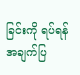ခြင်းကို ရပ်ရန် အချက်ပြ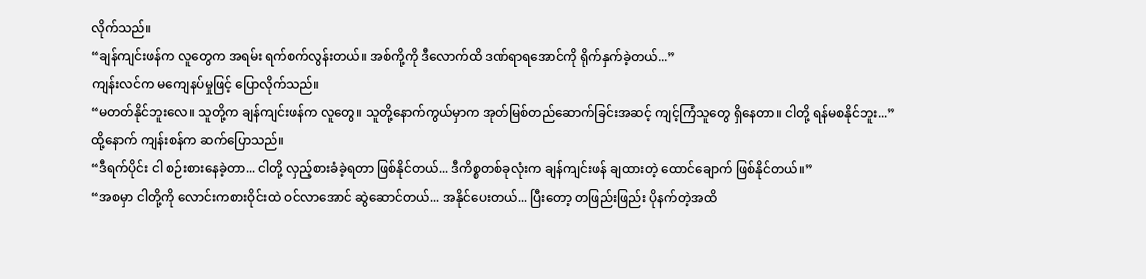လိုက်သည်။
“ချန်ကျင်းဖန်က လူတွေက အရမ်း ရက်စက်လွန်းတယ်။ အစ်ကို့ကို ဒီလောက်ထိ ဒဏ်ရာရအောင်ကို ရိုက်နှက်ခဲ့တယ်...”
ကျန်းလင်က မကျေနပ်မှုဖြင့် ပြောလိုက်သည်။
“မတတ်နိုင်ဘူးလေ။ သူတို့က ချန်ကျင်းဖန်က လူတွေ။ သူတို့နောက်ကွယ်မှာက အုတ်မြစ်တည်ဆောက်ခြင်းအဆင့် ကျင့်ကြံသူတွေ ရှိနေတာ။ ငါတို့ ရန်မစနိုင်ဘူး...”
ထို့နောက် ကျန်းစန်က ဆက်ပြောသည်။
“ဒီရက်ပိုင်း ငါ စဉ်းစားနေခဲ့တာ... ငါတို့ လှည့်စားခံခဲ့ရတာ ဖြစ်နိုင်တယ်... ဒီကိစ္စတစ်ခုလုံးက ချန်ကျင်းဖန် ချထားတဲ့ ထောင်ချောက် ဖြစ်နိုင်တယ်။”
“အစမှာ ငါတို့ကို လောင်းကစားဝိုင်းထဲ ဝင်လာအောင် ဆွဲဆောင်တယ်... အနိုင်ပေးတယ်... ပြီးတော့ တဖြည်းဖြည်း ပိုနက်တဲ့အထိ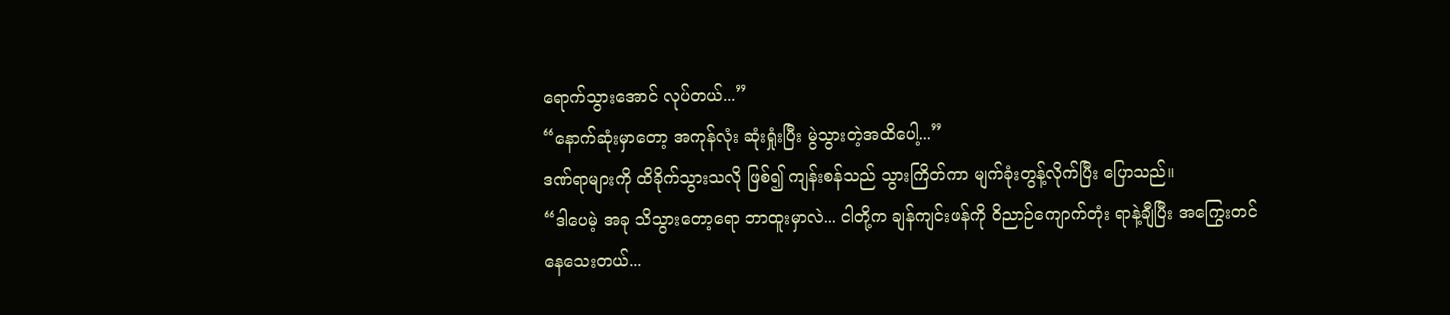ရောက်သွားအောင် လုပ်တယ်...”
“နောက်ဆုံးမှာတော့ အကုန်လုံး ဆုံးရှုံးပြီး မွဲသွားတဲ့အထိပေါ့...”
ဒဏ်ရာများကို ထိခိုက်သွားသလို ဖြစ်၍ ကျန်းစန်သည် သွားကြိတ်ကာ မျက်ခုံးတွန့်လိုက်ပြီး ပြောသည်။
“ဒါပေမဲ့ အခု သိသွားတော့ရော ဘာထူးမှာလဲ... ငါတို့က ချန်ကျင်းဖန်ကို ဝိညာဉ်ကျောက်တုံး ရာနဲ့ချီပြီး အကြွေးတင်နေသေးတယ်...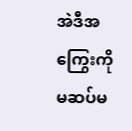အဲဒီအကြွေးကို မဆပ်မ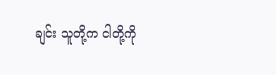ချင်း သူတို့က ငါတို့ကို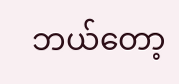ဘယ်တော့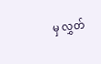မှ လွှတ်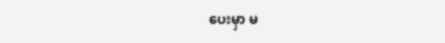ပေးမှာ မ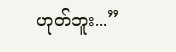ဟုတ်ဘူး...”